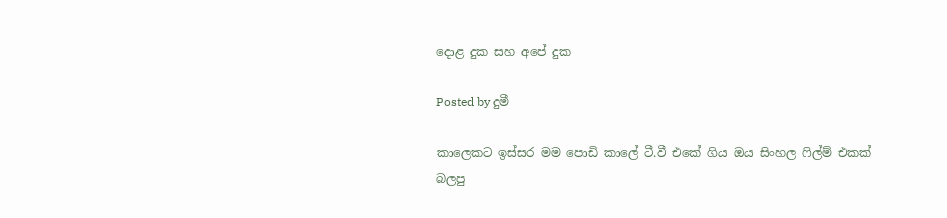දොළ දුක සහ අපේ දුක

Posted by දුමී

කාලෙකට ඉස්සර මම පොඩි කාලේ ටී.වී එකේ ගිය ඔය සිංහල ෆිල්ම් එකක් බලපු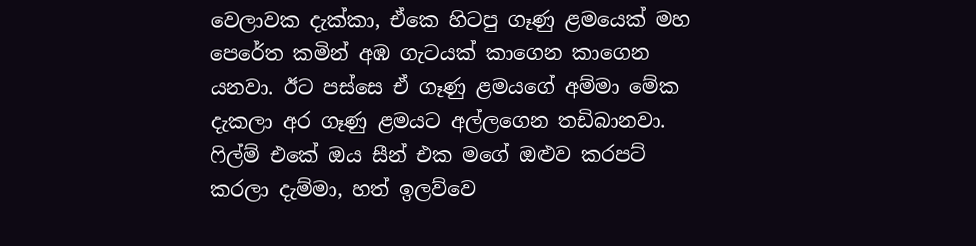වෙලාවක දැක්කා, ඒකෙ හිටපු ගෑණු ළමයෙක් මහ පෙරේත කමින් අඹ ගැටයක් කාගෙන කාගෙන යනවා. ඊට පස්සෙ ඒ ගෑණු ළමයගේ අම්මා මේක දැකලා අර ගෑණු ළමයට අල්ලගෙන තඩිබානවා. ෆිල්ම් එකේ ඔය සීන් එක මගේ ඔළුව කරපට් කරලා දැම්මා, හත් ඉලව්වෙ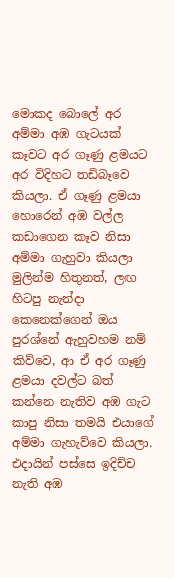මොකද බොලේ අර අම්මා අඹ ගැටයක් කෑවට අර ගෑණු ළමයට අර විදිහට තඩිබෑවෙ කියලා. ඒ ගෑණු ළමයා හොරෙන් අඹ වල්ල කඩාගෙන කෑව නිසා අම්මා ගැහුවා කියලා මුලින්ම හිතුනත්, ලඟ හිටපු නැන්දා කෙනෙක්ගෙන් ඔය පුරශ්නේ ඇහුවහම නම් කිව්වෙ, ආ ඒ අර ගෑණු ළමයා දවල්ට බත් කන්නෙ නැතිව අඹ ගැට කාපු නිසා තමයි එයාගේ අම්මා ගැහැව්වෙ කියලා. එදායින් පස්සෙ ඉදිච්ච නැති අඹ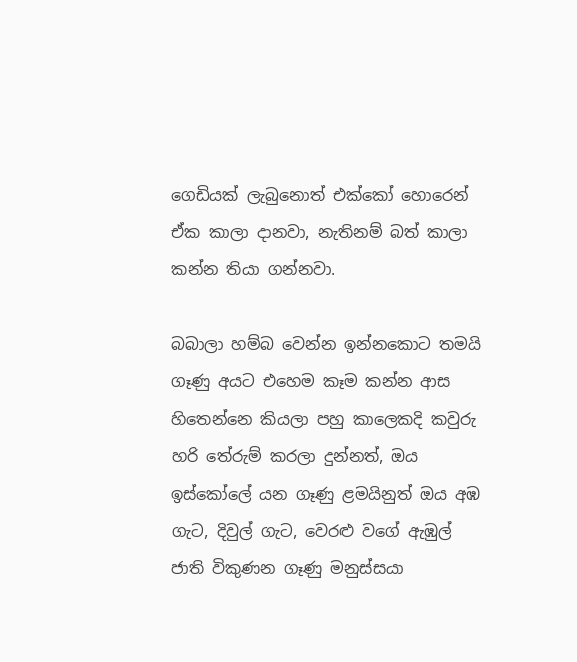ගෙඩියක් ලැබුනොත් එක්කෝ හොරෙන් ඒක කාලා දානවා, නැතිනම් බත් කාලා කන්න තියා ගන්නවා.

බබාලා හම්බ වෙන්න ඉන්නකොට තමයි ගෑණු අයට එහෙම කෑම කන්න ආස හිතෙන්නෙ කියලා පහු කාලෙකදි කවුරු හරි තේරුම් කරලා දුන්නත්, ඔය ඉස්කෝලේ යන ගෑණු ළමයිනුත් ඔය අඹ ගැට, දිවුල් ගැට, වෙරළු වගේ ඇඹුල් ජාති විකුණන ගෑණු මනුස්සයා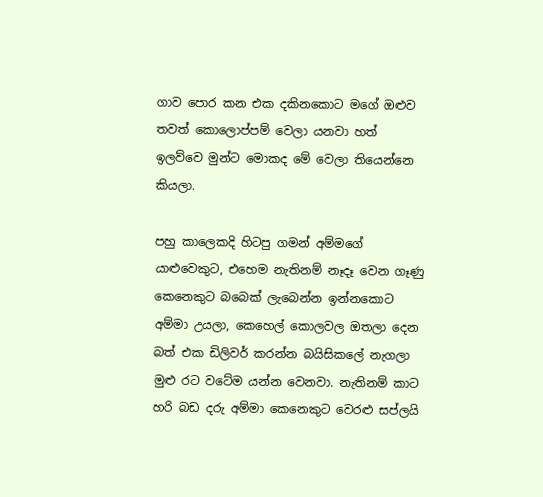ගාව පොර කන එක දකිනකොට මගේ ඔළුව තවත් කොලොප්පම් වෙලා යනවා හත් ඉලව්වෙ මුන්ට මොකද මේ වෙලා තියෙන්නෙ කියලා.

පහු කාලෙකදි හිටපු ගමන් අම්මගේ යාළුවෙකුට, එහෙම නැතිනම් නෑදෑ වෙන ගෑණු කෙනෙකුට බබෙක් ලැබෙන්න ඉන්නකොට අම්මා උයලා, කෙහෙල් කොලවල ඔතලා දෙන බත් එක ඩිලිවර් කරන්න බයිසිකලේ නැගලා මුළු රට වටේම යන්න වෙනවා. නැතිනම් කාට හරි බඩ දරු අම්මා කෙනෙකුට වෙරළු සප්ලයි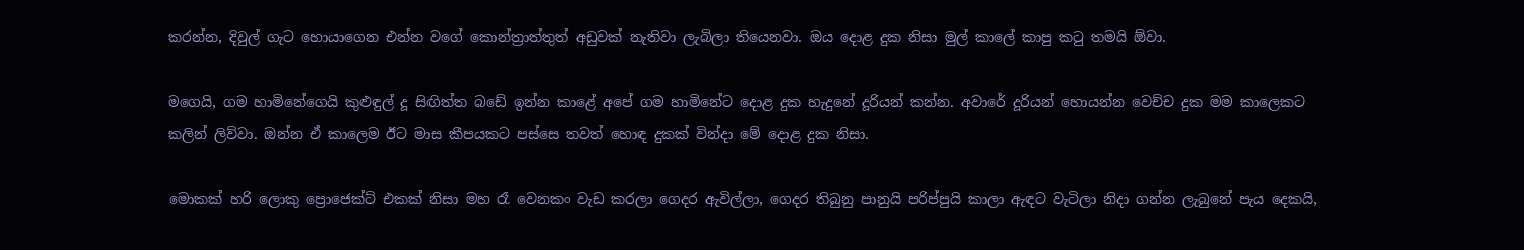කරන්න, දිවුල් ගැට හොයාගෙන එන්න වගේ කොන්ත්‍රාත්තුත් අඩුවක් නැතිවා ලැබිලා තියෙනවා. ඔය දොළ දුක නිසා මුල් කාලේ කාපු කටු තමයි ඕවා.

මගෙයි, ගම හාමිනේගෙයි කුළුඳුල් දූ සිඟිත්ත බඩේ ඉන්න කාළේ අපේ ගම හාමිනේට දොළ දුක හැදුනේ දූරියන් කන්න. අවාරේ දූරියන් හොයන්න වෙච්ච දුක මම කාලෙකට කලින් ලිව්වා. ඔන්න ඒ කාලෙම ඊට මාස කීපයකට පස්සෙ තවත් හොඳ දුකක් වින්දා මේ දොළ දුක නිසා.

මොකක් හරි ලොකු ප්‍රොජෙක්ට් එකක් නිසා මහ රෑ වෙනකං වැඩ කරලා ගෙදර ඇවිල්ලා, ගෙදර තිබුනු පානුයි පරිප්පුයි කාලා ඇඳට වැටිලා නිදා ගන්න ලැබුනේ පැය දෙකයි,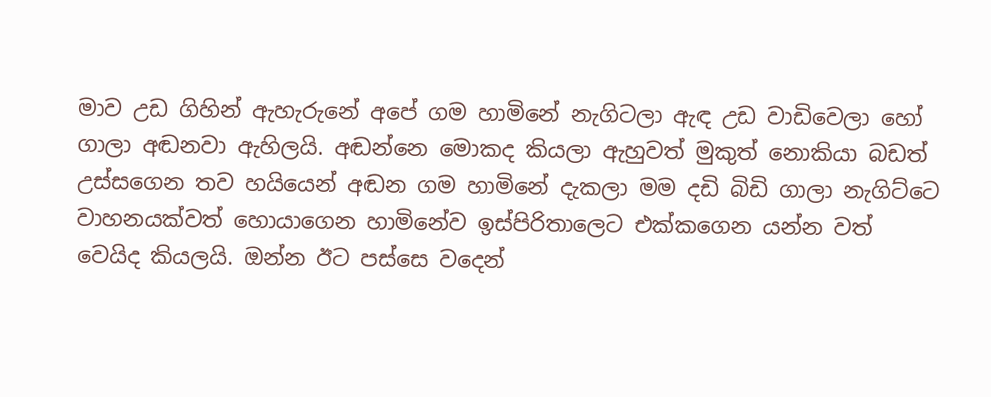මාව උඩ ගිහින් ඇහැරුනේ අපේ ගම හාමිනේ නැගිටලා ඇඳ උඩ වාඩිවෙලා හෝ ගාලා අඬනවා ඇහිලයි. අඬන්නෙ මොකද කියලා ඇහුවත් මුකුත් නොකියා බඩත් උස්සගෙන තව හයියෙන් අඬන ගම හාමිනේ දැකලා මම දඩි බිඩි ගාලා නැගිට්ටෙ වාහනයක්වත් හොයාගෙන හාමිනේව ඉස්පිරිතාලෙට එක්කගෙන යන්න වත් වෙයිද කියලයි. ඔන්න ඊට පස්සෙ වදෙන්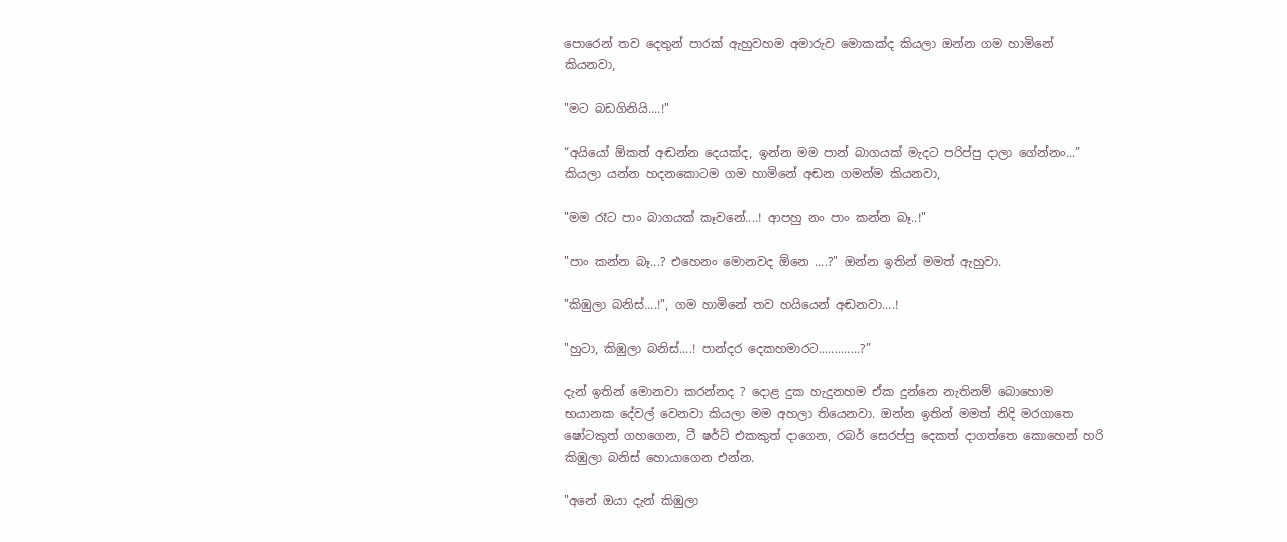පොරෙන් තව දෙතුන් පාරක් ඇහුවහම අමාරුව මොකක්ද කියලා ඔන්න ගම හාමිනේ කියනවා,

"මට බඩගිනියි....!"

“අයියෝ ඕකත් අඬන්න දෙයක්ද, ඉන්න මම පාන් බාගයක් මැදට පරිප්පු දාලා ගේන්නං...” කියලා යන්න හදනකොටම ගම හාමිනේ අඬන ගමන්ම කියනවා,

"මම රෑට පාං බාගයක් කෑවනේ....! ආපහු නං පාං කන්න බෑ..!"

"පාං කන්න බෑ...? එහෙනං මොනවද ඕනෙ ....?" ඔන්න ඉතින් මමත් ඇහුවා.

"කිඹුලා බනිස්....!", ගම හාමිනේ තව හයියෙන් අඬනවා....!

"හුටා, කිඹුලා බනිස්....! පාන්දර දෙකහමාරට.............?”

දැන් ඉතින් මොනවා කරන්නද ? දොළ දුක හැදුනහම ඒක දුන්නෙ නැතිනම් බොහොම භයානක දේවල් වෙනවා කියලා මම අහලා තියෙනවා. ඔන්න ඉතින් මමත් නිදි මරගාතෙ ෂෝටකුත් ගහගෙන, ටී ෂර්ට් එකකුත් දාගෙන, රබර් සෙරප්පු දෙකත් දාගත්තෙ කොහෙන් හරි කිඹුලා බනිස් හොයාගෙන එන්න.

"අනේ ඔයා දැන් කිඹුලා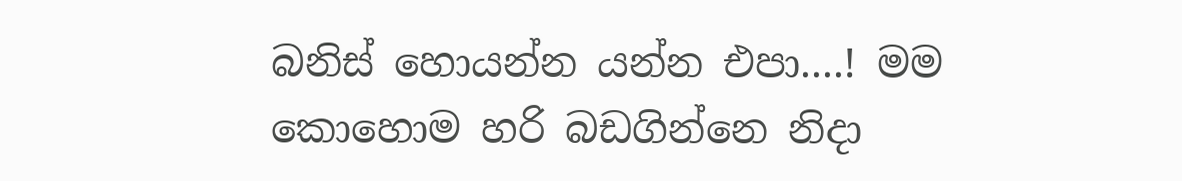බනිස් හොයන්න යන්න එපා....! මම කොහොම හරි බඩගින්නෙ නිදා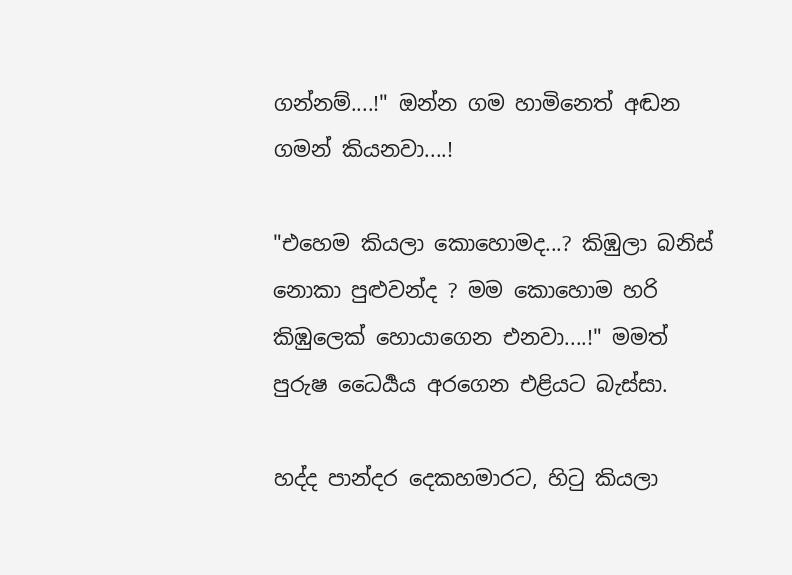ගන්නම්....!" ඔන්න ගම හාමිනෙත් අඬන ගමන් කියනවා....!

"එහෙම කියලා කොහොමද...? කිඹුලා බනිස් නොකා පුළුවන්ද ? මම කොහොම හරි කිඹුලෙක් හොයාගෙන එනවා....!" මමත් පුරුෂ ධෛර්‍යය අරගෙන එළියට බැස්සා.

හද්ද පාන්දර දෙකහමාරට, හිටු කියලා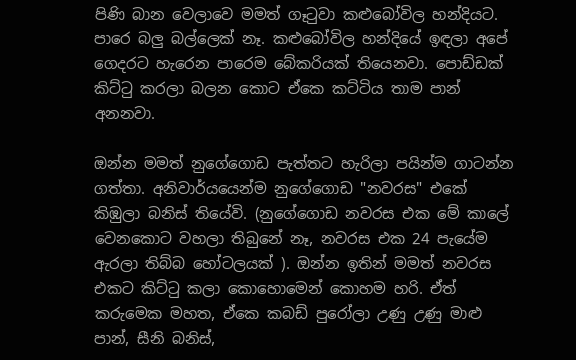පිණි බාන වෙලාවෙ මමත් ගෑටුවා කළුබෝවිල හන්දියට. පාරෙ බලු බල්ලෙක් නෑ. කළුබෝවිල හන්දියේ ඉඳලා අපේ ගෙදරට හැරෙන පාරෙම බේකරියක් තියෙනවා. පොඩ්ඩක් කිට්ටු කරලා බලන කොට ඒකෙ කට්ටිය තාම පාන් අනනවා.

ඔන්න මමත් නුගේගොඩ පැත්තට හැරිලා පයින්ම ගාටන්න ගත්තා. අනිවාර්යයෙන්ම නුගේගොඩ "නවරස" එකේ කිඹුලා බනිස් තියේවි. (නුගේගොඩ නවරස එක මේ කාලේ වෙනකොට වහලා තිබුනේ නෑ, නවරස එක 24 පැයේම ඇරලා තිබ්බ හෝටලයක් ). ඔන්න ඉතින් මමත් නවරස එකට කිට්ටු කලා කොහොමෙන් කොහම හරි. ඒත් කරුමෙක මහත, ඒකෙ කබඩ් පුරෝලා උණු උණු මාළු පාන්, සීනි බනිස්,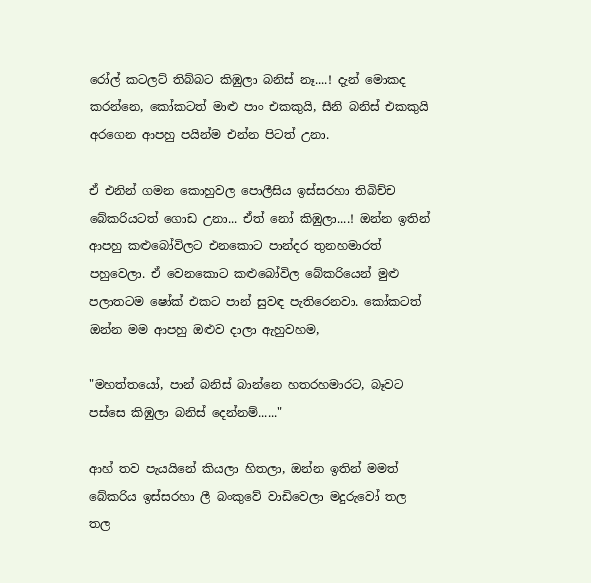රෝල් කටලට් තිබ්බට කිඹුලා බනිස් නෑ....! දැන් මොකද කරන්නෙ, කෝකටත් මාළු පාං එකකුයි, සීනි බනිස් එකකුයි අරගෙන ආපහු පයින්ම එන්න පිටත් උනා.

ඒ එනින් ගමන කොහුවල පොලීසිය ඉස්සරහා තිබිච්ච බේකරියටත් ගොඩ උනා... ඒත් නෝ කිඹුලා....! ඔන්න ඉතින් ආපහු කළුබෝවිලට එනකොට පාන්දර තුනහමාරත් පහුවෙලා. ඒ වෙනකොට කළුබෝවිල බේකරියෙන් මුළු පලාතටම ෂෝක් එකට පාන් සුවඳ පැතිරෙනවා. කෝකටත් ඔන්න මම ආපහු ඔළුව දාලා ඇහුවහම,

"මහත්තයෝ, පාන් බනිස් බාන්නෙ හතරහමාරට, බෑවට පස්සෙ කිඹුලා බනිස් දෙන්නම්......"

ආහ් තව පැයයිනේ කියලා හිතලා, ඔන්න ඉතින් මමත් බේකරිය ඉස්සරහා ලී බංකුවේ වාඩිවෙලා මදුරුවෝ තල තල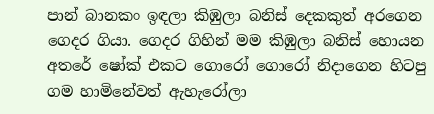පාන් බානකං ඉඳලා කිඹුලා බනිස් දෙකකුත් අරගෙන ගෙදර ගියා. ගෙදර ගිහින් මම කිඹුලා බනිස් හොයන අතරේ ෂෝක් එකට ගොරෝ ගොරෝ නිදාගෙන හිටපු ගම හාමිනේවත් ඇහැරෝලා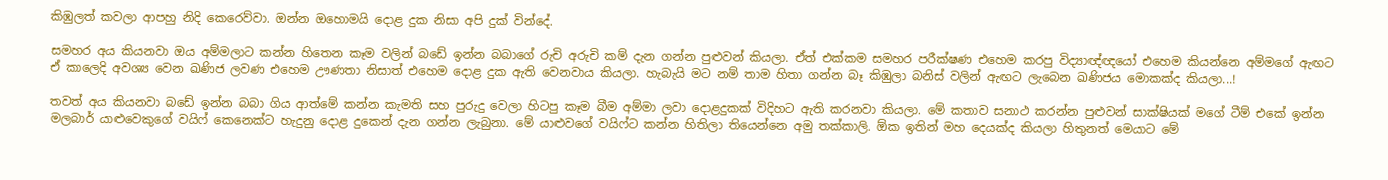කිඹුලත් කවලා ආපහු නිදි කෙරෙව්වා. ඔන්න ඔහොමයි දොළ දුක නිසා අපි දුක් වින්දේ.

සමහර අය කියනවා ඔය අම්මලාට කන්න හිතෙන කෑම වලින් බඩේ ඉන්න බබාගේ රුචි අරුචි කම් දැන ගන්න පුළුවන් කියලා. ඒත් එක්කම සමහර පරීක්ෂණ එහෙම කරපු විද්‍යාඥ්ඥයෝ එහෙම කියන්නෙ අම්මගේ ඇඟට ඒ කාලෙදි අවශ්‍ය වෙන ඛණිජ ලවණ එහෙම ඌණතා නිසාත් එහෙම දොළ දුක ඇති වෙනවාය කියලා. හැබැයි මට නම් තාම හිතා ගන්න බෑ කිඹුලා බනිස් වලින් ඇඟට ලැබෙන ඛණිජය මොකක්ද කියලා...!

තවත් අය කියනවා බඩේ ඉන්න බබා ගිය ආත්මේ කන්න කැමති සහ පුරුදු වෙලා හිටපු කෑම බීම අම්මා ලවා දොළදුකක් විදිහට ඇති කරනවා කියලා. මේ කතාව සනාථ කරන්න පුළුවන් සාක්ෂියක් මගේ ටීම් එකේ ඉන්න මලබාර් යාළුවෙකුගේ වයිෆ් කෙනෙක්ට හැදුනු දොළ දුකෙන් දැන ගන්න ලැබුනා. මේ යාළුවගේ වයිෆ්ට කන්න හිතිලා තියෙන්නෙ අමු තක්කාලි. ඕක ඉතින් මහ දෙයක්ද කියලා හිතුනත් මෙයාට මේ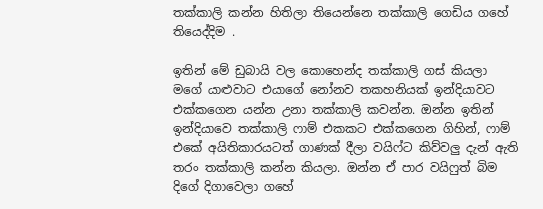තක්කාලි කන්න හිතිලා තියෙන්නෙ තක්කාලි ගෙඩිය ගහේ තියෙද්දිම .

ඉතින් මේ ඩුබායි වල කොහෙන්ද තක්කාලි ගස් කියලා මගේ යාළුවාට එයාගේ නෝනව තකහනියක් ඉන්දියාවට එක්කගෙන යන්න උනා තක්කාලි කවන්න. ඔන්න ඉතින් ඉන්දියාවෙ තක්කාලි ෆාම් එකකට එක්කගෙන ගිහින්, ෆාම් එකේ අයිතිකාරයටත් ගාණක් දීලා වයිෆ්ට කිව්වලු දැන් ඇති තරං තක්කාලි කන්න කියලා. ඔන්න ඒ පාර වයිෆුත් බිම දිගේ දිගාවෙලා ගහේ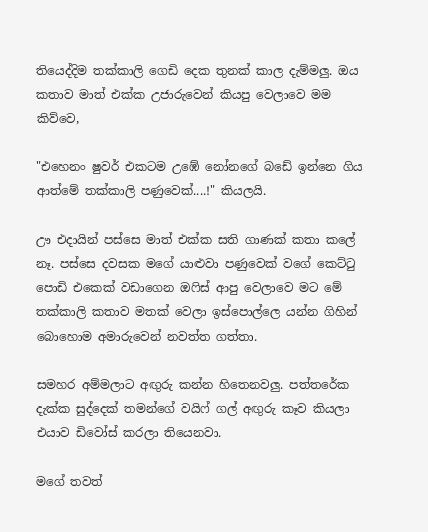තියෙද්දිම තක්කාලි ගෙඩි දෙක තුනක් කාල දැම්මලු. ඔය කතාව මාත් එක්ක උජාරුවෙන් කියපු වෙලාවෙ මම කිව්වෙ,

"එහෙනං ෂුවර් එකටම උඹේ නෝනගේ බඩේ ඉන්නෙ ගිය ආත්මේ තක්කාලි පණුවෙක්....!" කියලයි.

ඌ එදායින් පස්සෙ මාත් එක්ක සති ගාණක් කතා කලේ නෑ. පස්සෙ දවසක මගේ යාළුවා පණුවෙක් වගේ කෙට්ටු පොඩි එකෙක් වඩාගෙන ඔෆිස් ආපු වෙලාවෙ මට මේ තක්කාලි කතාව මතක් වෙලා ඉස්පොල්ලෙ යන්න ගිහින් බොහොම අමාරුවෙන් නවත්ත ගත්තා.

සමහර අම්මලාට අඟුරු කන්න හිතෙනවලු. පත්තරේක දැක්ක සුද්දෙක් තමන්ගේ වයිෆ් ගල් අඟුරු කෑව කියලා එයාව ඩිවෝස් කරලා තියෙනවා.

මගේ තවත්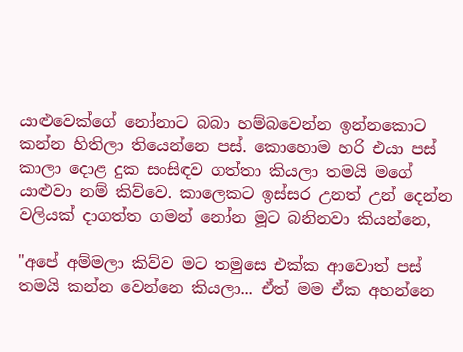යාළුවෙක්ගේ නෝනාට බබා හම්බවෙන්න ඉන්නකොට කන්න හිතිලා තියෙන්නෙ පස්. කොහොම හරි එයා පස් කාලා දොළ දුක සංසිඳව ගත්තා කියලා තමයි මගේ යාළුවා නම් කිව්වෙ. කාලෙකට ඉස්සර උනත් උන් දෙන්න වලියක් දාගත්ත ගමන් නෝන මූට බනිනවා කියන්නෙ,

"අපේ අම්මලා කිව්ව මට තමුසෙ එක්ක ආවොත් පස් තමයි කන්න වෙන්නෙ කියලා... ඒත් මම ඒක අහන්නෙ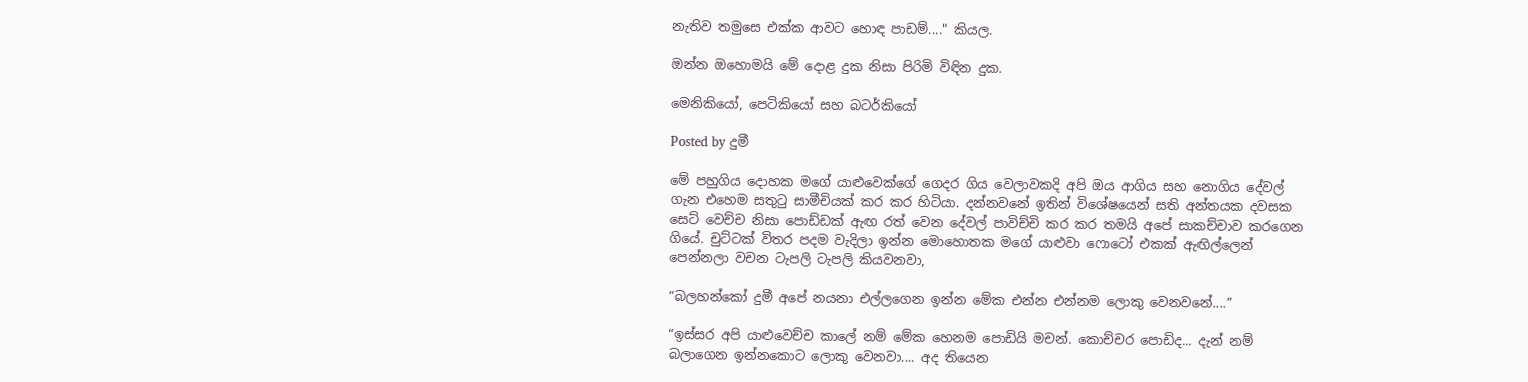නැතිව තමුසෙ එක්ක ආවට හොඳ පාඩම්...." කියල.

ඔන්න ඔහොමයි මේ දොළ දුක නිසා පිරිමි විඳින දුක.

මෙනිකියෝ, පෙටිකියෝ සහ බටර්කියෝ

Posted by දුමී

මේ පහුගිය දොහක මගේ යාළුවෙක්ගේ ගෙදර ගිය වෙලාවකදි අපි ඔය ආගිය සහ නොගිය දේවල් ගැන එහෙම සතුටු සාමීචියක් කර කර හිටියා. දන්නවනේ ඉතින් විශේෂයෙන් සති අන්තයක දවසක සෙට් වෙච්ච නිසා පොඩ්ඩක් ඇඟ රත් වෙන දේවල් පාවිච්චි කර කර තමයි අපේ සාකච්චාව කරගෙන ගියේ. චුට්ටක් විතර පදම වැදිලා ඉන්න මොහොතක මගේ යාළුවා ෆොටෝ එකක් ඇඟිල්ලෙන් පෙන්නලා වචන ටැපලි ටැපලි කියවනවා,

“බලහන්කෝ දුමී අපේ නයනා එල්ලගෙන ඉන්න මේක එන්න එන්නම ලොකු වෙනවනේ....”

“ඉස්සර අපි යාළුවෙච්ච කාලේ නම් මේක හෙනම පොඩියි මචන්. කොච්චර පොඩිද... දැන් නම් බලාගෙන ඉන්නකොට ලොකු වෙනවා.... අද තියෙන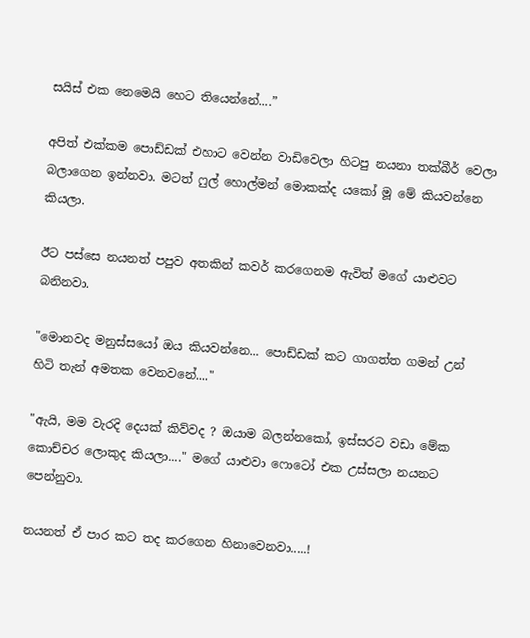සයිස් එක නෙමෙයි හෙට තියෙන්නේ....”

අපිත් එක්කම පොඩ්ඩක් එහාට වෙන්න වාඩිවෙලා හිටපු නයනා තක්බීර් වෙලා බලාගෙන ඉන්නවා. මටත් ෆුල් හොල්මන් මොකක්ද යකෝ මූ මේ කියවන්නෙ කියලා.

ඊට පස්සෙ නයනත් පපුව අතකින් කවර් කරගෙනම ඇවිත් මගේ යාළුවට බනිනවා.

"මොනවද මනුස්සයෝ ඔය කියවන්නෙ... පොඩ්ඩක් කට ගාගත්ත ගමන් උන් හිටි තැන් අමතක වෙනවනේ...."

"ඇයි, මම වැරදි දෙයක් කිව්වද ? ඔයාම බලන්නකෝ, ඉස්සරට වඩා මේක කොච්චර ලොකුද කියලා...." මගේ යාළුවා ෆොටෝ එක උස්සලා නයනට පෙන්නුවා.

නයනත් ඒ පාර කට තද කරගෙන හිනාවෙනවා.....!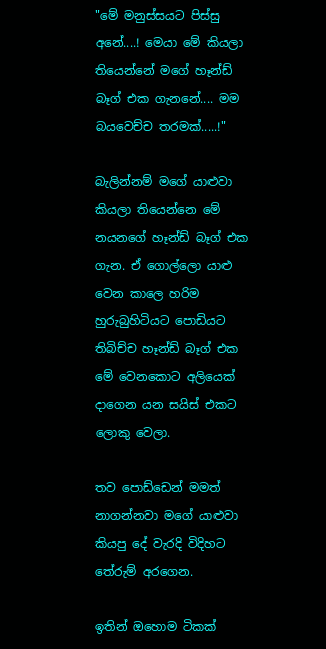"මේ මනුස්සයට පිස්සු අනේ....! මෙයා මේ කියලා තියෙන්නේ මගේ හෑන්ඩ් බෑග් එක ගැනනේ.... මම බයවෙච්ච තරමක්.....!"

බැලින්නම් මගේ යාළුවා කියලා තියෙන්නෙ මේ නයනගේ හෑන්ඩ් බෑග් එක ගැන. ඒ ගොල්ලො යාළු වෙන කාලෙ හරිම හුරුබුහිටියට පොඩියට තිබිච්ච හෑන්ඩ් බෑග් එක මේ වෙනකොට අලියෙක් දාගෙන යන සයිස් එකට ලොකු වෙලා.

තව පොඩ්ඩෙන් මමත් නාගන්නවා මගේ යාළුවා කියපු දේ වැරදි විදිහට තේරුම් අරගෙන.

ඉතින් ඔහොම ටිකක්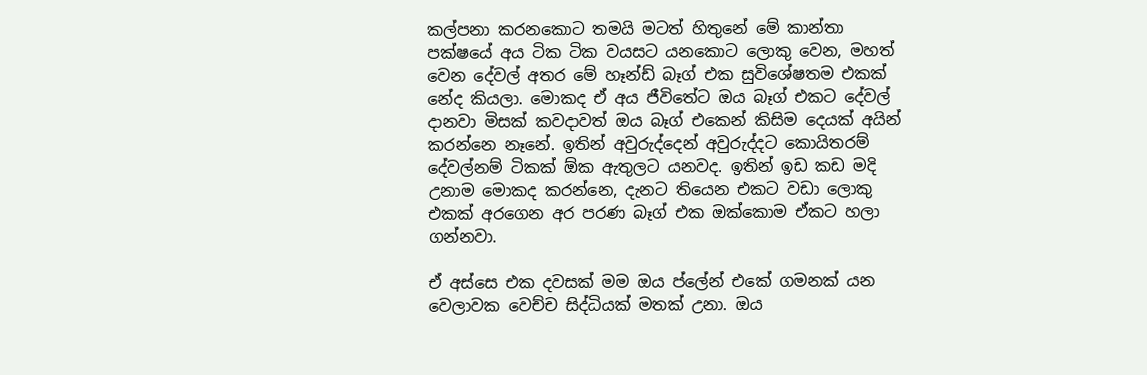කල්පනා කරනකොට තමයි මටත් හිතුනේ මේ කාන්තා පක්ෂයේ අය ටික ටික වයසට යනකොට ලොකු වෙන, මහත් වෙන දේවල් අතර මේ හෑන්ඩ් බෑග් එක සුවිශේෂතම එකක් නේද කියලා. මොකද ඒ අය ජීවිතේට ඔය බෑග් එකට දේවල් දානවා මිසක් කවදාවත් ඔය බෑග් එකෙන් කිසිම දෙයක් අයින් කරන්නෙ නෑනේ. ඉතින් අවුරුද්දෙන් අවුරුද්දට කොයිතරම් දේවල්නම් ටිකක් ඕක ඇතුලට යනවද. ඉතින් ඉඩ කඩ මදි උනාම මොකද කරන්නෙ, දැනට තියෙන එකට වඩා ලොකු එකක් අරගෙන අර පරණ බෑග් එක ඔක්කොම ඒකට හලා ගන්නවා.

ඒ අස්සෙ එක දවසක් මම ඔය ප්ලේන් එකේ ගමනක් යන වෙලාවක වෙච්ච සිද්ධියක් මතක් උනා. ඔය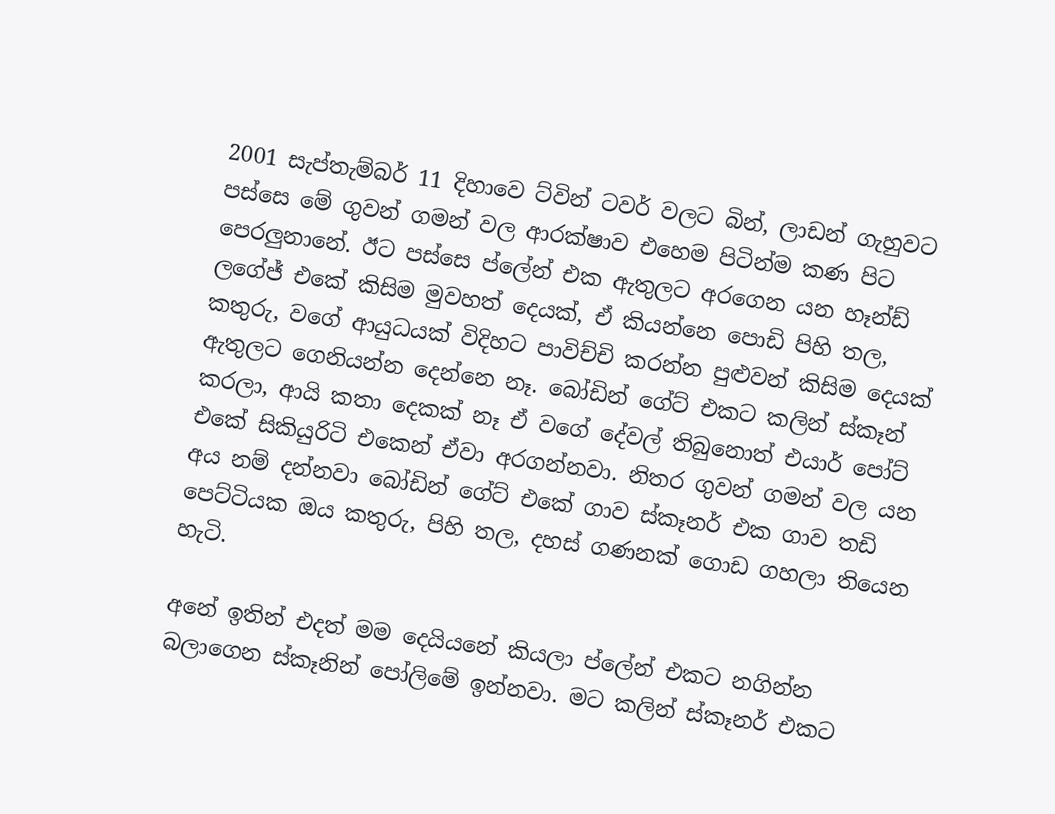2001 සැප්තැම්බර් 11 දිහාවෙ ට්වින් ටවර් වලට බින්, ලාඩන් ගැහුවට පස්සෙ මේ ගුවන් ගමන් වල ආරක්ෂාව එහෙම පිටින්ම කණ පිට පෙරලුනානේ. ඊට පස්සෙ ප්ලේන් එක ඇතුලට අරගෙන යන හෑන්ඩ් ලගේජ් එකේ කිසිම මුවහත් දෙයක්, ඒ කියන්නෙ පොඩි පිහි තල, කතුරු, වගේ ආයුධයක් විදිහට පාවිච්චි කරන්න පුළුවන් කිසිම දෙයක් ඇතුලට ගෙනියන්න දෙන්නෙ නෑ. බෝඩින් ගේට් එකට කලින් ස්කෑන් කරලා, ආයි කතා දෙකක් නෑ ඒ වගේ දේවල් තිබුනොත් එයාර් පෝට් එකේ සිකියුරිටි එකෙන් ඒවා අරගන්නවා. නිතර ගුවන් ගමන් වල යන අය නම් දන්නවා බෝඩින් ගේට් එකේ ගාව ස්කෑනර් එක ගාව තඩි පෙට්ටියක ඔය කතුරු, පිහි තල, දහස් ගණනක් ගොඩ ගහලා තියෙන හැටි.

අනේ ඉතින් එදත් මම දෙයියනේ කියලා ප්ලේන් එකට නගින්න බලාගෙන ස්කෑනින් පෝලිමේ ඉන්නවා. මට කලින් ස්කෑනර් එකට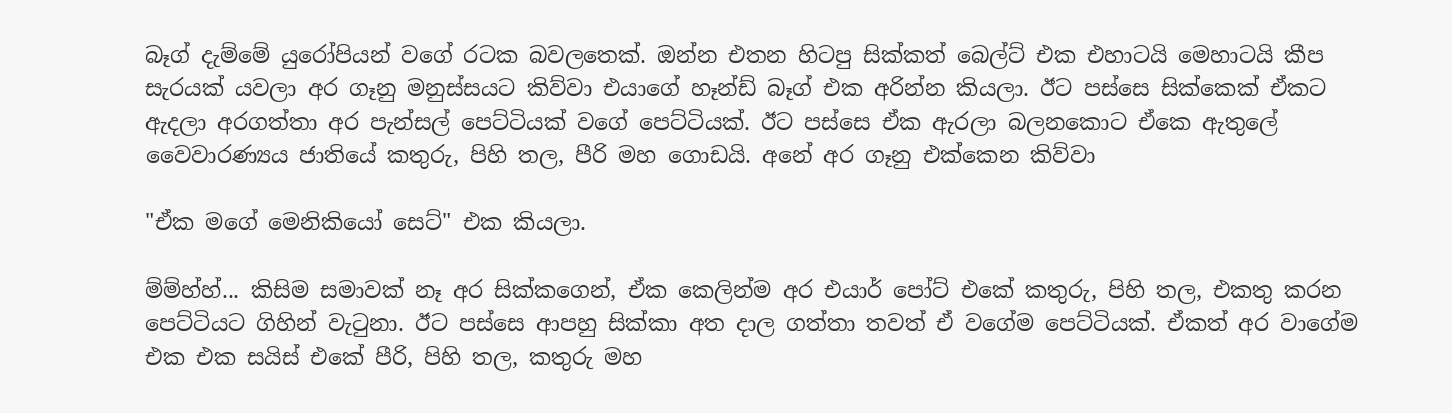බෑග් දැම්මේ යුරෝපියන් වගේ රටක බවලතෙක්. ඔන්න එතන හිටපු සික්කත් බෙල්ට් එක එහාටයි මෙහාටයි කීප සැරයක් යවලා අර ගෑනු මනුස්සයට කිව්වා එයාගේ හෑන්ඩ් බෑග් එක අරින්න කියලා. ඊට පස්සෙ සික්කෙක් ඒකට ඇදලා අරගත්තා අර පැන්සල් පෙට්ටියක් වගේ පෙට්ටියක්. ඊට පස්සෙ ඒක ඇරලා බලනකොට ඒකෙ ඇතුලේ වෛවාරණ්‍යය ජාතියේ කතුරු, පිහි තල, පීරි මහ ගොඩයි. අනේ අර ගෑනු එක්කෙන කිව්වා

"ඒක මගේ මෙනිකියෝ සෙට්" එක කියලා.

ම්ම්හ්හ්... කිසිම සමාවක් නෑ අර සික්කගෙන්, ඒක කෙලින්ම අර එයාර් පෝට් එකේ කතුරු, පිහි තල, එකතු කරන පෙට්ටියට ගිහින් වැටුනා. ඊට පස්සෙ ආපහු සික්කා අත දාල ගත්තා තවත් ඒ වගේම පෙට්ටියක්. ඒකත් අර වාගේම එක එක සයිස් එකේ පීරි, පිහි තල, කතුරු මහ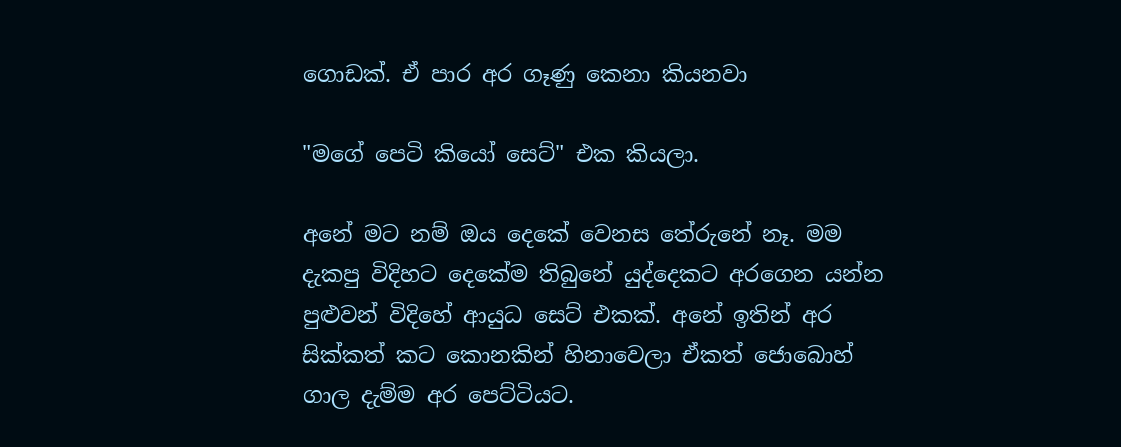ගොඩක්. ඒ පාර අර ගෑණු කෙනා කියනවා

"මගේ පෙටි කියෝ සෙට්" එක කියලා.

අනේ මට නම් ඔය දෙකේ වෙනස තේරුනේ නෑ. මම දැකපු විදිහට දෙකේම තිබුනේ යුද්දෙකට අරගෙන යන්න පුළුවන් විදිහේ ආයුධ සෙට් එකක්. අනේ ඉතින් අර සික්කත් කට කොනකින් හිනාවෙලා ඒකත් ජොබොහ් ගාල දැම්ම අර පෙට්ටියට.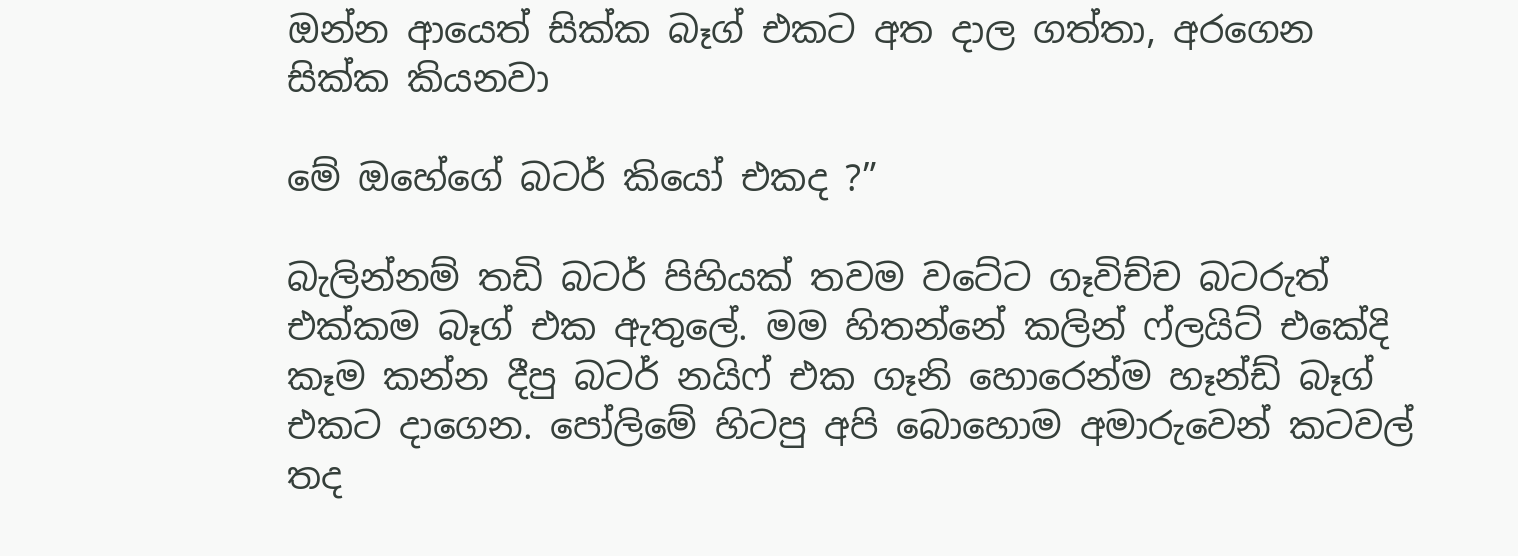ඔන්න ආයෙත් සික්ක බෑග් එකට අත දාල ගත්තා, අරගෙන සික්ක කියනවා

මේ ඔහේගේ බටර් කියෝ එකද ?”

බැලින්නම් තඩි බටර් පිහියක් තවම වටේට ගෑවිච්ච බටරුත් එක්කම බෑග් එක ඇතුලේ. මම හිතන්නේ කලින් ෆ්ලයිට් එකේදි කෑම කන්න දීපු බටර් නයිෆ් එක ගෑනි හොරෙන්ම හෑන්ඩ් බෑග් එකට දාගෙන. පෝලිමේ හිටපු අපි බොහොම අමාරුවෙන් කටවල් තද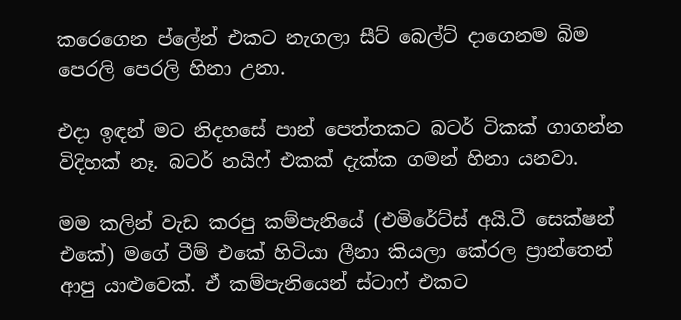කරෙගෙන ප්ලේන් එකට නැගලා සීට් බෙල්ට් දාගෙනම බිම පෙරලි පෙරලි හිනා උනා.

එදා ඉඳන් මට නිදහසේ පාන් පෙත්තකට බටර් ටිකක් ගාගන්න විදිහක් නෑ. බටර් නයිෆ් එකක් දැක්ක ගමන් හිනා යනවා.

මම කලින් වැඩ කරපු කම්පැනියේ (එමිරේට්ස් අයි.ටී සෙක්ෂන් එකේ) මගේ ටීම් එකේ හිටියා ලීනා කියලා කේරල ප්‍රාන්තෙන් ආපු යාළුවෙක්. ඒ කම්පැනියෙන් ස්ටාෆ් එකට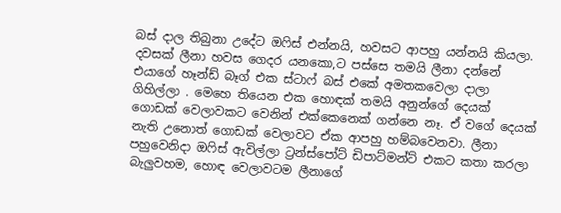බස් දාල තිබුනා උදේට ඔෆිස් එන්නයි, හවසට ආපහු යන්නයි කියලා. දවසක් ලීනා හවස ගෙදර යනකො,ට පස්සෙ තමයි ලීනා දන්නේ එයාගේ හෑන්ඩ් බෑග් එක ස්ටාෆ් බස් එකේ අමතකවෙලා දාලා ගිහිල්ලා . මෙහෙ තියෙන එක හොඳක් තමයි අනුන්ගේ දෙයක් ගොඩක් වෙලාවකට වෙනින් එක්කෙනෙක් ගන්නෙ නෑ. ඒ වගේ දෙයක් නැති උනොත් ගොඩක් වෙලාවට ඒක ආපහු හම්බවෙනවා. ලීනා පහුවෙනිදා ඔෆිස් ඇවිල්ලා ට්‍රන්ස්පෝට් ඩිපාට්මන්ට් එකට කතා කරලා බැලුවහම, හොඳ වෙලාවටම ලීනාගේ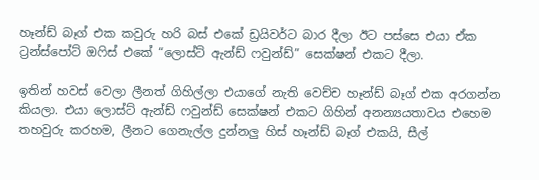හෑන්ඩ් බෑග් එක කවුරු හරි බස් එකේ ඩ්‍රයිවර්ට බාර දීලා ඊට පස්සෙ එයා ඒක ට්‍රන්ස්පෝට් ඔෆිස් එකේ “ලොස්ට් ඇන්ඩ් ෆවුන්ඩ්” සෙක්ෂන් එකට දීලා.

ඉතින් හවස් වෙලා ලීනත් ගිහිල්ලා එයාගේ නැති වෙච්ච හෑන්ඩ් බෑග් එක අරගන්න කියලා. එයා ලොස්ට් ඇන්ඩ් ෆවුන්ඩ් සෙක්ෂන් එකට ගිහින් අනන්‍යයතාවය එහෙම තහවුරු කරහම, ලීනට ගෙනැල්ල දුන්නලු හිස් හෑන්ඩ් බෑග් එකයි, සීල්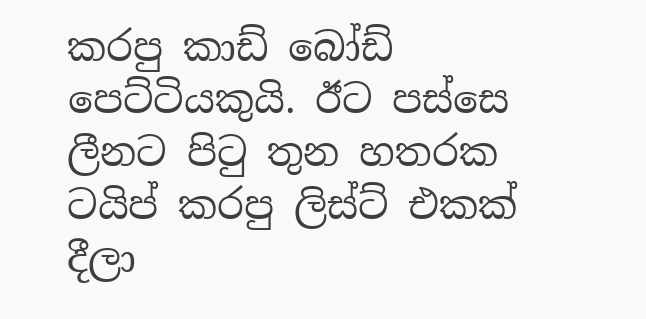කරපු කාඩ් බෝඩ් පෙට්ටියකුයි. ඊට පස්සෙ ලීනට පිටු තුන හතරක ටයිප් කරපු ලිස්ට් එකක් දීලා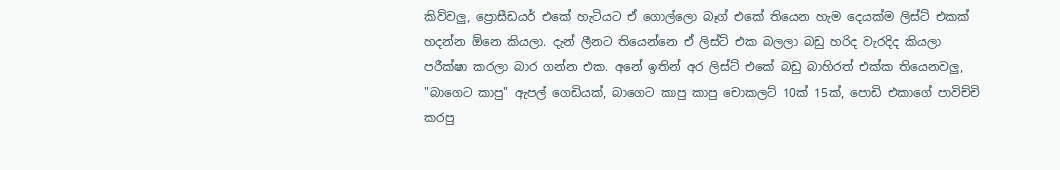කිව්වලු, ප්‍රොසීඩයර් එකේ හැටියට ඒ ගොල්ලො බෑග් එකේ තියෙන හැම දෙයක්ම ලිස්ට් එකක් හදන්න ඕනෙ කියලා. දැන් ලීනට තියෙන්නෙ ඒ ලිස්ට් එක බලලා බඩු හරිද වැරදිද කියලා පරීක්ෂා කරලා බාර ගන්න එක. අනේ ඉතින් අර ලිස්ට් එකේ බඩු බාහිරත් එක්ක තියෙනවලු, "බාගෙට කාපු" ඇපල් ගෙඩියක්, බාගෙට කාපු කාපු චොකලට් 10ක් 15ක්, පොඩි එකාගේ පාවිච්චි කරපු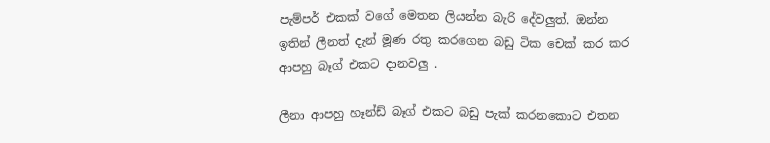පැම්පර් එකක් වගේ මෙතන ලියන්න බැරි දේවලුත්. ඔන්න ඉතින් ලීනත් දැන් මූණ රතු කරගෙන බඩු ටික චෙක් කර කර ආපහු බෑග් එකට දානවලු .

ලීනා ආපහු හෑන්ඩ් බෑග් එකට බඩු පැක් කරනකොට එතන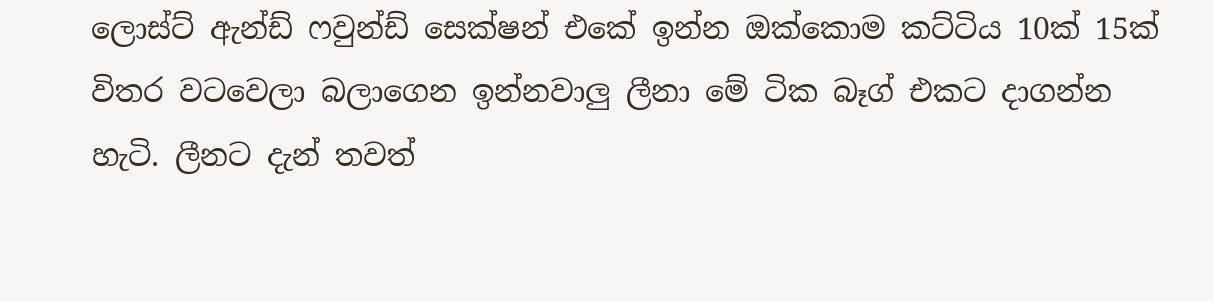ලොස්ට් ඇන්ඩ් ෆවුන්ඩ් සෙක්ෂන් එකේ ඉන්න ඔක්කොම කට්ටිය 10ක් 15ක් විතර වටවෙලා බලාගෙන ඉන්නවාලු ලීනා මේ ටික බෑග් එකට දාගන්න හැටි. ලීනට දැන් තවත්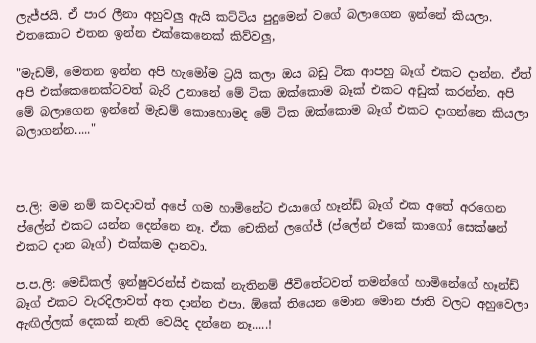ලැජ්ජයි. ඒ පාර ලීනා අහුවලු ඇයි කට්ටිය පුදුමෙන් වගේ බලාගෙන ඉන්නේ කියලා. එතකොට එතන ඉන්න එක්කෙනෙක් කිව්වලු,

"මැඩම්, මෙතන ඉන්න අපි හැමෝම ට්‍රයි කලා ඔය බඩු ටික ආපහු බෑග් එකට දාන්න. ඒත් අපි එක්කෙනෙක්ටවත් බැරි උනානේ මේ ටික ඔක්කොම බෑක් එකට අඩුක් කරන්න. අපි මේ බලාගෙන ඉන්නේ මැඩම් කොහොමද මේ ටික ඔක්කොම බෑග් එකට දාගන්නෙ කියලා බලාගන්න....."



ප.ලි: මම නම් කවදාවත් අපේ ගම හාමිනේට එයාගේ හෑන්ඩ් බෑග් එක අතේ අරගෙන ප්ලේන් එකට යන්න දෙන්නෙ නෑ. ඒක චෙකින් ලගේජ් (ප්ලේන් එකේ කාගෝ සෙක්ෂන් එකට දාන බෑග්) එක්කම දානවා.

ප.ප.ලි: මෙඩිකල් ඉන්ෂුවරන්ස් එකක් නැතිනම් ජීවිතේටවත් තමන්ගේ හාමිනේගේ හෑන්ඩ් බෑග් එකට වැරදිලාවත් අත දාන්න එපා. ඕකේ තියෙන මොන මොන ජාති වලට අහුවෙලා ඇඟිල්ලක් දෙකක් නැති වෙයිද දන්නෙ නෑ.....!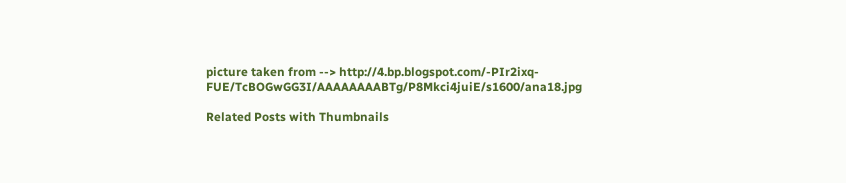picture taken from --> http://4.bp.blogspot.com/-PIr2ixq-FUE/TcBOGwGG3I/AAAAAAAABTg/P8Mkci4juiE/s1600/ana18.jpg

Related Posts with Thumbnails